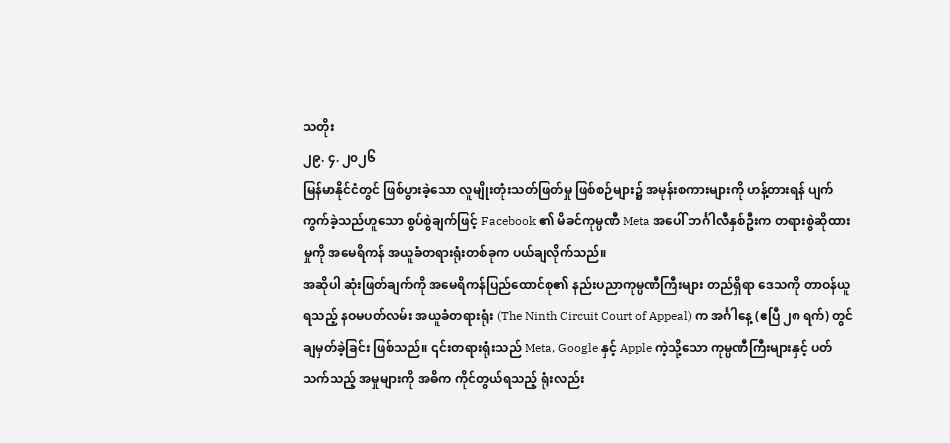သတိုး
၂၉. ၄. ၂၀၂၆
မြန်မာနိုင်ငံတွင် ဖြစ်ပွားခဲ့သော လူမျိုးတုံးသတ်ဖြတ်မှု ဖြစ်စဉ်များ၌ အမုန်းစကားများကို ဟန့်တားရန် ပျက်ကွက်ခဲ့သည်ဟူသော စွပ်စွဲချက်ဖြင့် Facebook ၏ မိခင်ကုမ္ပဏီ Meta အပေါ် ဘင်္ဂါလီနှစ်ဦးက တရားစွဲဆိုထားမှုကို အမေရိကန် အယူခံတရားရုံးတစ်ခုက ပယ်ချလိုက်သည်။
အဆိုပါ ဆုံးဖြတ်ချက်ကို အမေရိကန်ပြည်ထောင်စု၏ နည်းပညာကုမ္ပဏီကြီးများ တည်ရှိရာ ဒေသကို တာဝန်ယူရသည့် နဝမပတ်လမ်း အယူခံတရားရုံး (The Ninth Circuit Court of Appeal) က အင်္ဂါနေ့ (ဧပြီ ၂၈ ရက်) တွင် ချမှတ်ခဲ့ခြင်း ဖြစ်သည်။ ၎င်းတရားရုံးသည် Meta, Google နှင့် Apple ကဲ့သို့သော ကုမ္ပဏီကြီးများနှင့် ပတ်သက်သည့် အမှုများကို အဓိက ကိုင်တွယ်ရသည့် ရုံးလည်း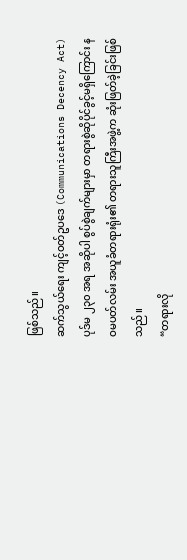ဖြစ်သည်။
ဆက်သွယ်ရေး ကျင့်ဝတ်ဥပဒေ (Communications Decency Act) ပုဒ်မ ၂၃၀ အရ အဆိုပါ စွပ်စွဲချက်များမှာ တရားစွဲဆိုပိုင်ခွင့်မရှိကြောင်း နဝမပတ်လမ်း အယူခံတရားရုံး၏ တရားသူကြီးအဖွဲ့က ဆုံးဖြတ်ခဲ့ခြင်းဖြစ်သည်။
“တရားလို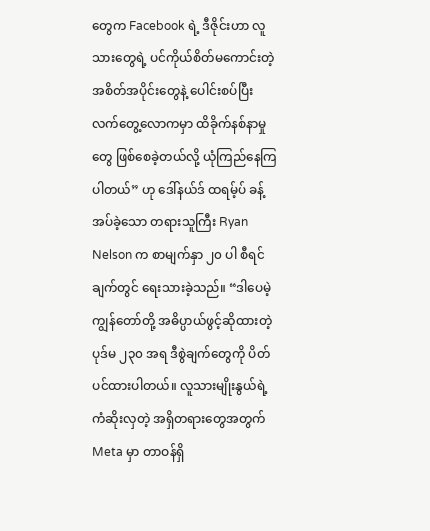တွေက Facebook ရဲ့ ဒီဇိုင်းဟာ လူသားတွေရဲ့ ပင်ကိုယ်စိတ်မကောင်းတဲ့ အစိတ်အပိုင်းတွေနဲ့ ပေါင်းစပ်ပြီး လက်တွေ့လောကမှာ ထိခိုက်နစ်နာမှုတွေ ဖြစ်စေခဲ့တယ်လို့ ယုံကြည်နေကြပါတယ်” ဟု ဒေါ်နယ်ဒ် ထရမ့်ပ် ခန့်အပ်ခဲ့သော တရားသူကြီး Ryan Nelson က စာမျက်နှာ ၂၀ ပါ စီရင်ချက်တွင် ရေးသားခဲ့သည်။ “ဒါပေမဲ့ ကျွန်တော်တို့ အဓိပ္ပာယ်ဖွင့်ဆိုထားတဲ့ ပုဒ်မ ၂၃၀ အရ ဒီစွဲချက်တွေကို ပိတ်ပင်ထားပါတယ်။ လူသားမျိုးနွယ်ရဲ့ ကံဆိုးလှတဲ့ အရှိတရားတွေအတွက် Meta မှာ တာဝန်ရှိ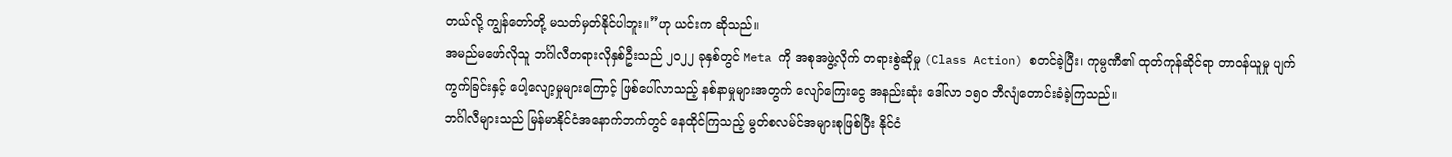တယ်လို့ ကျွန်တော်တို့ မသတ်မှတ်နိုင်ပါဘူး။”ဟု ယင်းက ဆိုသည်။
အမည်မဖော်လိုသူ ဘင်္ဂါလီတရားလိုနှစ်ဦးသည် ၂၀၂၂ ခုနှစ်တွင် Meta ကို အစုအဖွဲ့လိုက် တရားစွဲဆိုမှု (Class Action) စတင်ခဲ့ပြီး၊ ကုမ္ပဏီ၏ ထုတ်ကုန်ဆိုင်ရာ တာဝန်ယူမှု ပျက်ကွက်ခြင်းနှင့် ပေါ့လျော့မှုများကြောင့် ဖြစ်ပေါ်လာသည့် နစ်နာမှုများအတွက် လျော်ကြေးငွေ အနည်းဆုံး ဒေါ်လာ ၁၅၀ ဘီလျံတောင်းခံခဲ့ကြသည်။
ဘင်္ဂါလီများသည် မြန်မာနိုင်ငံအနောက်ဘက်တွင် နေထိုင်ကြသည့် မွတ်စလမ်င်အများစုဖြစ်ပြီး နိုင်ငံ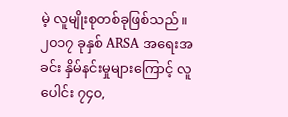မဲ့ လူမျိုးစုတစ်ခုဖြစ်သည်။ ၂၀၁၇ ခုနှစ် ARSA အရေးအခင်း နှိမ်နင်းမှုများကြောင့် လူပေါင်း ၇၄၀,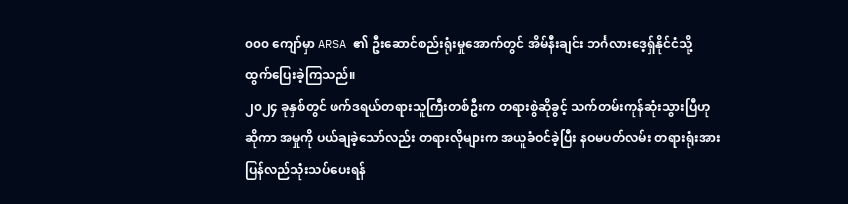၀၀၀ ကျော်မှာ ARSA ၏ ဦးဆောင်စည်းရုံးမှုအောက်တွင် အိမ်နီးချင်း ဘင်္ဂလားဒေ့ရှ်နိုင်ငံသို့ ထွက်ပြေးခဲ့ကြသည်။
၂၀၂၄ ခုနှစ်တွင် ဖက်ဒရယ်တရားသူကြီးတစ်ဦးက တရားစွဲဆိုခွင့် သက်တမ်းကုန်ဆုံးသွားပြီဟုဆိုကာ အမှုကို ပယ်ချခဲ့သော်လည်း တရားလိုများက အယူခံဝင်ခဲ့ပြီး နဝမပတ်လမ်း တရားရုံးအား ပြန်လည်သုံးသပ်ပေးရန်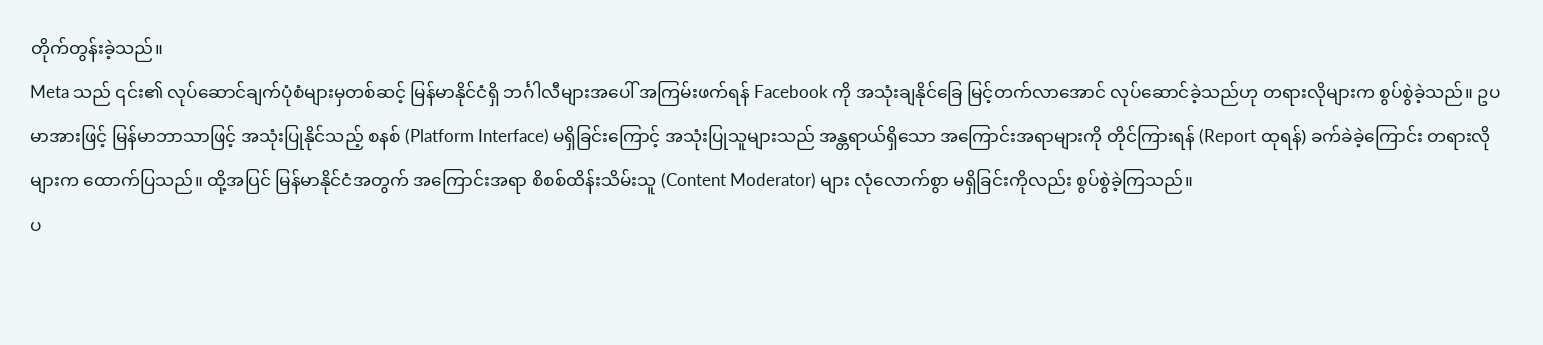တိုက်တွန်းခဲ့သည်။
Meta သည် ၎င်း၏ လုပ်ဆောင်ချက်ပုံစံများမှတစ်ဆင့် မြန်မာနိုင်ငံရှိ ဘင်္ဂါလီများအပေါ် အကြမ်းဖက်ရန် Facebook ကို အသုံးချနိုင်ခြေ မြင့်တက်လာအောင် လုပ်ဆောင်ခဲ့သည်ဟု တရားလိုများက စွပ်စွဲခဲ့သည်။ ဥပမာအားဖြင့် မြန်မာဘာသာဖြင့် အသုံးပြုနိုင်သည့် စနစ် (Platform Interface) မရှိခြင်းကြောင့် အသုံးပြုသူများသည် အန္တရာယ်ရှိသော အကြောင်းအရာများကို တိုင်ကြားရန် (Report ထုရန်) ခက်ခဲခဲ့ကြောင်း တရားလိုများက ထောက်ပြသည်။ ထို့အပြင် မြန်မာနိုင်ငံအတွက် အကြောင်းအရာ စိစစ်ထိန်းသိမ်းသူ (Content Moderator) များ လုံလောက်စွာ မရှိခြင်းကိုလည်း စွပ်စွဲခဲ့ကြသည်။
ပ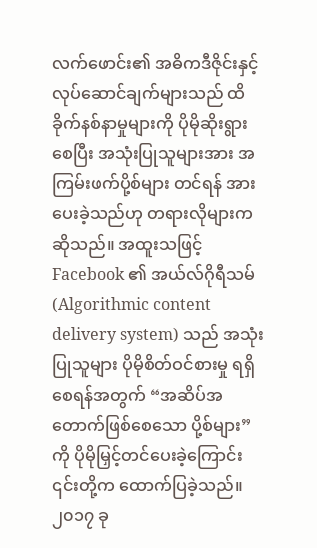လက်ဖောင်း၏ အဓိကဒီဇိုင်းနှင့် လုပ်ဆောင်ချက်များသည် ထိခိုက်နစ်နာမှုများကို ပိုမိုဆိုးရွားစေပြီး အသုံးပြုသူများအား အကြမ်းဖက်ပို့စ်များ တင်ရန် အားပေးခဲ့သည်ဟု တရားလိုများက ဆိုသည်။ အထူးသဖြင့် Facebook ၏ အယ်လ်ဂိုရီသမ် (Algorithmic content delivery system) သည် အသုံးပြုသူများ ပိုမိုစိတ်ဝင်စားမှု ရရှိစေရန်အတွက် “အဆိပ်အတောက်ဖြစ်စေသော ပို့စ်များ” ကို ပိုမိုမြှင့်တင်ပေးခဲ့ကြောင်း ၎င်းတို့က ထောက်ပြခဲ့သည်။
၂၀၁၇ ခု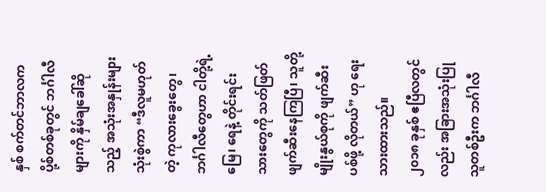နှစ် စက်တင်ဘာလက ပို့စ်တစ်ခုတွင် ဘင်္ဂါလီများကို နှိမ်ချခေါ်ဆိုသည့် အသုံးအနှုန်းများ သုံးစွဲကာ “ဒီလူမဟုတ်တဲ့ ကုလားခွေးတွေ၊ ဘင်္ဂါလီတွေဟာ ငါတို့ရဲ့ မြေ၊ ရေနဲ့ တိုင်းရင်းသားတွေကို သတ်ဖြတ်ဖျက်ဆီးနေကြပြီ၊ သူတို့မျိုးနွယ်စုကို ဖျက်ဆီးပစ်ဖို့ လိုတယ်” ဟု ရေးသားထားသည်။
၂၀၁၈ ခုနှစ် ဧပြီလတွင်လည်း အခြားအသုံးပြုသူတစ်ဦးက ဘင်္ဂါလီ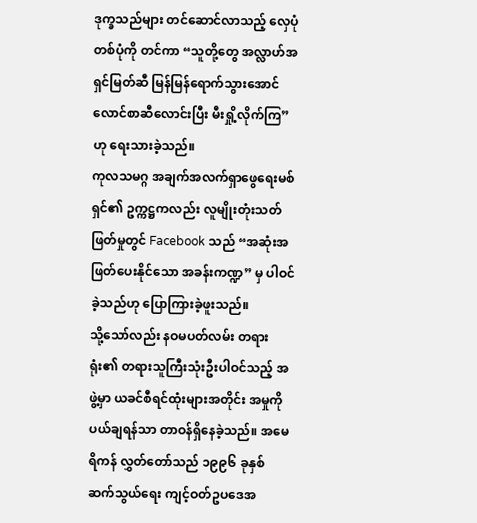ဒုက္ခသည်များ တင်ဆောင်လာသည့် လှေပုံတစ်ပုံကို တင်ကာ “သူတို့တွေ အလ္လာဟ်အရှင်မြတ်ဆီ မြန်မြန်ရောက်သွားအောင် လောင်စာဆီလောင်းပြီး မီးရှို့လိုက်ကြ” ဟု ရေးသားခဲ့သည်။
ကုလသမဂ္ဂ အချက်အလက်ရှာဖွေရေးမစ်ရှင်၏ ဥက္ကဋ္ဌကလည်း လူမျိုးတုံးသတ်ဖြတ်မှုတွင် Facebook သည် “အဆုံးအဖြတ်ပေးနိုင်သော အခန်းကဏ္ဍ” မှ ပါဝင်ခဲ့သည်ဟု ပြောကြားခဲ့ဖူးသည်။
သို့သော်လည်း နဝမပတ်လမ်း တရားရုံး၏ တရားသူကြီးသုံးဦးပါဝင်သည့် အဖွဲ့မှာ ယခင်စီရင်ထုံးများအတိုင်း အမှုကို ပယ်ချရန်သာ တာဝန်ရှိနေခဲ့သည်။ အမေရိကန် လွှတ်တော်သည် ၁၉၉၆ ခုနှစ် ဆက်သွယ်ရေး ကျင့်ဝတ်ဥပဒေအ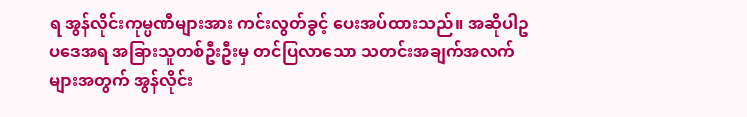ရ အွန်လိုင်းကုမ္ပဏီများအား ကင်းလွတ်ခွင့် ပေးအပ်ထားသည်။ အဆိုပါဥပဒေအရ အခြားသူတစ်ဦးဦးမှ တင်ပြလာသော သတင်းအချက်အလက်များအတွက် အွန်လိုင်း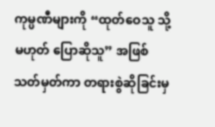ကုမ္ပဏီများကို “ထုတ်ဝေသူ သို့မဟုတ် ပြောဆိုသူ” အဖြစ် သတ်မှတ်ကာ တရားစွဲဆိုခြင်းမှ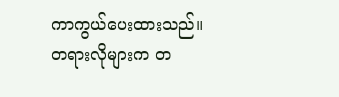ကာကွယ်ပေးထားသည်။
တရားလိုများက တ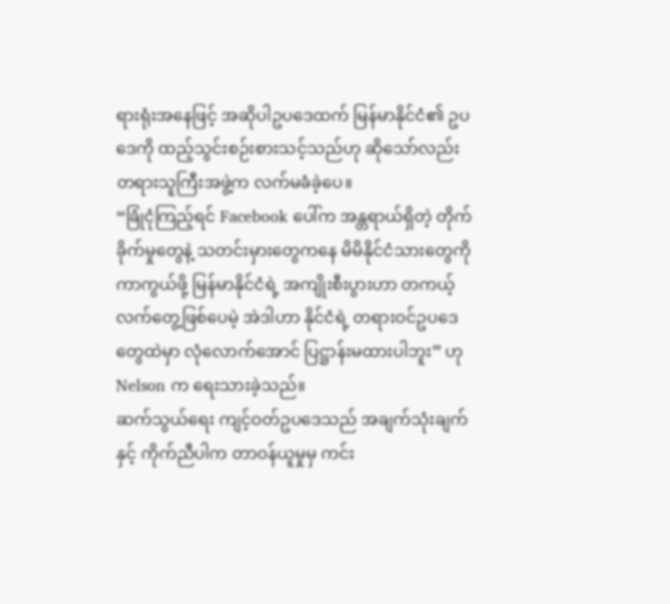ရားရုံးအနေဖြင့် အဆိုပါဥပဒေထက် မြန်မာနိုင်ငံ၏ ဥပဒေကို ထည့်သွင်းစဉ်းစားသင့်သည်ဟု ဆိုသော်လည်း တရားသူကြီးအဖွဲ့က လက်မခံခဲ့ပေ။
“ခြုံငုံကြည့်ရင် Facebook ပေါ်က အန္တရာယ်ရှိတဲ့ တိုက်ခိုက်မှုတွေနဲ့ သတင်းမှားတွေကနေ မိမိနိုင်ငံသားတွေကို ကာကွယ်ဖို့ မြန်မာနိုင်ငံရဲ့ အကျိုးစီးပွားဟာ တကယ့်လက်တွေ့ဖြစ်ပေမဲ့ အဲဒါဟာ နိုင်ငံရဲ့ တရားဝင်ဥပဒေတွေထဲမှာ လုံလောက်အောင် ပြဋ္ဌာန်းမထားပါဘူး” ဟု Nelson က ရေးသားခဲ့သည်။
ဆက်သွယ်ရေး ကျင့်ဝတ်ဥပဒေသည် အချက်သုံးချက်နှင့် ကိုက်ညီပါက တာဝန်ယူမှုမှ ကင်း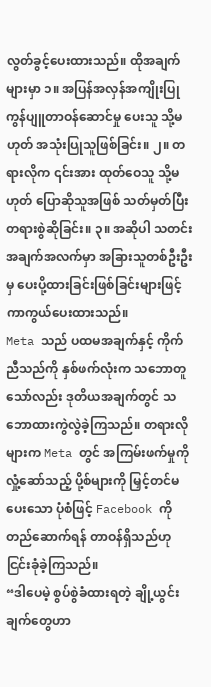လွတ်ခွင့်ပေးထားသည်။ ထိုအချက်များမှာ ၁။ အပြန်အလှန်အကျိုးပြု ကွန်ပျူတာဝန်ဆောင်မှု ပေးသူ သို့မဟုတ် အသုံးပြုသူဖြစ်ခြင်း။ ၂။ တရားလိုက ၎င်းအား ထုတ်ဝေသူ သို့မဟုတ် ပြောဆိုသူအဖြစ် သတ်မှတ်ပြီး တရားစွဲဆိုခြင်း။ ၃။ အဆိုပါ သတင်းအချက်အလက်မှာ အခြားသူတစ်ဦးဦးမှ ပေးပို့ထားခြင်းဖြစ်ခြင်းများဖြင့် ကာကွယ်ပေးထားသည်။
Meta သည် ပထမအချက်နှင့် ကိုက်ညီသည်ကို နှစ်ဖက်လုံးက သဘောတူသော်လည်း ဒုတိယအချက်တွင် သဘောထားကွဲလွဲခဲ့ကြသည်။ တရားလိုများက Meta တွင် အကြမ်းဖက်မှုကို လှုံ့ဆော်သည့် ပို့စ်များကို မြှင့်တင်မပေးသော ပုံစံဖြင့် Facebook ကို တည်ဆောက်ရန် တာဝန်ရှိသည်ဟု ငြင်းခုံခဲ့ကြသည်။
“ဒါပေမဲ့ စွပ်စွဲခံထားရတဲ့ ချို့ယွင်းချက်တွေဟာ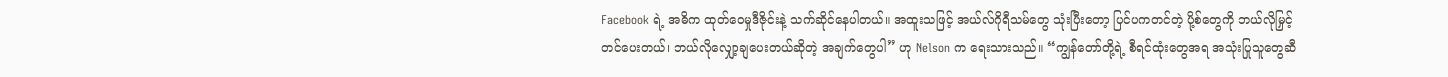Facebook ရဲ့ အဓိက ထုတ်ဝေမှုဒီဇိုင်းနဲ့ သက်ဆိုင်နေပါတယ်။ အထူးသဖြင့် အယ်လ်ဂိုရီသမ်တွေ သုံးပြီးတော့ ပြင်ပကတင်တဲ့ ပို့စ်တွေကို ဘယ်လိုမြှင့်တင်ပေးတယ်၊ ဘယ်လိုလျှော့ချပေးတယ်ဆိုတဲ့ အချက်တွေပါ” ဟု Nelson က ရေးသားသည်။ “ကျွန်တော်တို့ရဲ့ စီရင်ထုံးတွေအရ အသုံးပြုသူတွေဆီ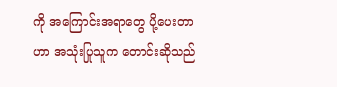ကို အကြောင်းအရာတွေ ပို့ပေးတာဟာ အသုံးပြုသူက တောင်းဆိုသည်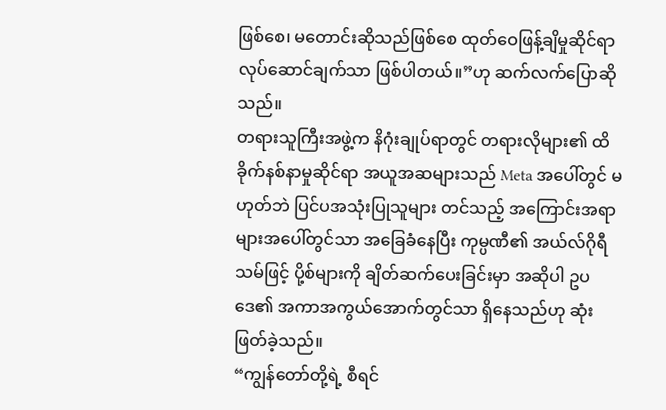ဖြစ်စေ၊ မတောင်းဆိုသည်ဖြစ်စေ ထုတ်ဝေဖြန့်ချိမှုဆိုင်ရာ လုပ်ဆောင်ချက်သာ ဖြစ်ပါတယ်။”ဟု ဆက်လက်ပြောဆိုသည်။
တရားသူကြီးအဖွဲ့က နိဂုံးချုပ်ရာတွင် တရားလိုများ၏ ထိခိုက်နစ်နာမှုဆိုင်ရာ အယူအဆများသည် Meta အပေါ်တွင် မဟုတ်ဘဲ ပြင်ပအသုံးပြုသူများ တင်သည့် အကြောင်းအရာများအပေါ်တွင်သာ အခြေခံနေပြီး ကုမ္ပဏီ၏ အယ်လ်ဂိုရီသမ်ဖြင့် ပို့စ်များကို ချိတ်ဆက်ပေးခြင်းမှာ အဆိုပါ ဥပဒေ၏ အကာအကွယ်အောက်တွင်သာ ရှိနေသည်ဟု ဆုံးဖြတ်ခဲ့သည်။
“ကျွန်တော်တို့ရဲ့ စီရင်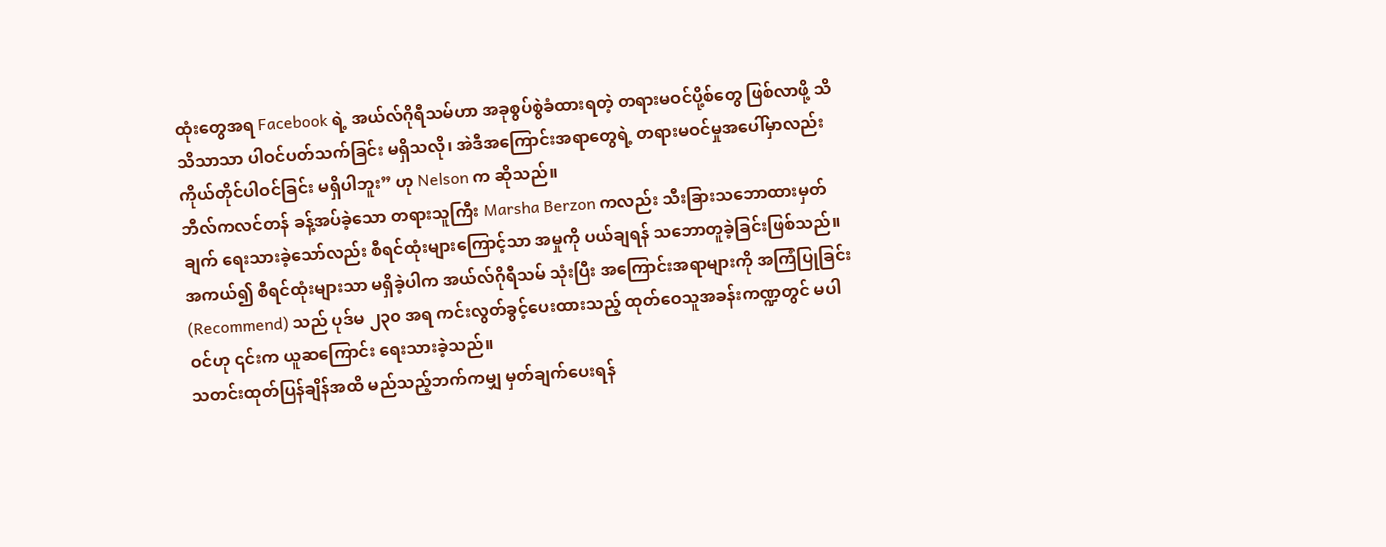ထုံးတွေအရ Facebook ရဲ့ အယ်လ်ဂိုရီသမ်ဟာ အခုစွပ်စွဲခံထားရတဲ့ တရားမဝင်ပို့စ်တွေ ဖြစ်လာဖို့ သိသိသာသာ ပါဝင်ပတ်သက်ခြင်း မရှိသလို၊ အဲဒီအကြောင်းအရာတွေရဲ့ တရားမဝင်မှုအပေါ်မှာလည်း ကိုယ်တိုင်ပါဝင်ခြင်း မရှိပါဘူး” ဟု Nelson က ဆိုသည်။
ဘီလ်ကလင်တန် ခန့်အပ်ခဲ့သော တရားသူကြီး Marsha Berzon ကလည်း သီးခြားသဘောထားမှတ်ချက် ရေးသားခဲ့သော်လည်း စီရင်ထုံးများကြောင့်သာ အမှုကို ပယ်ချရန် သဘောတူခဲ့ခြင်းဖြစ်သည်။ အကယ်၍ စီရင်ထုံးများသာ မရှိခဲ့ပါက အယ်လ်ဂိုရီသမ် သုံးပြီး အကြောင်းအရာများကို အကြံပြုခြင်း (Recommend) သည် ပုဒ်မ ၂၃၀ အရ ကင်းလွတ်ခွင့်ပေးထားသည့် ထုတ်ဝေသူအခန်းကဏ္ဍတွင် မပါဝင်ဟု ၎င်းက ယူဆကြောင်း ရေးသားခဲ့သည်။
သတင်းထုတ်ပြန်ချိန်အထိ မည်သည့်ဘက်ကမျှ မှတ်ချက်ပေးရန်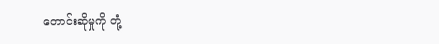တောင်းဆိုမှုကို တုံ့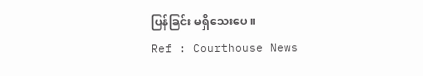ပြန်ခြင်း မရှိသေးပေ။
Ref : Courthouse News